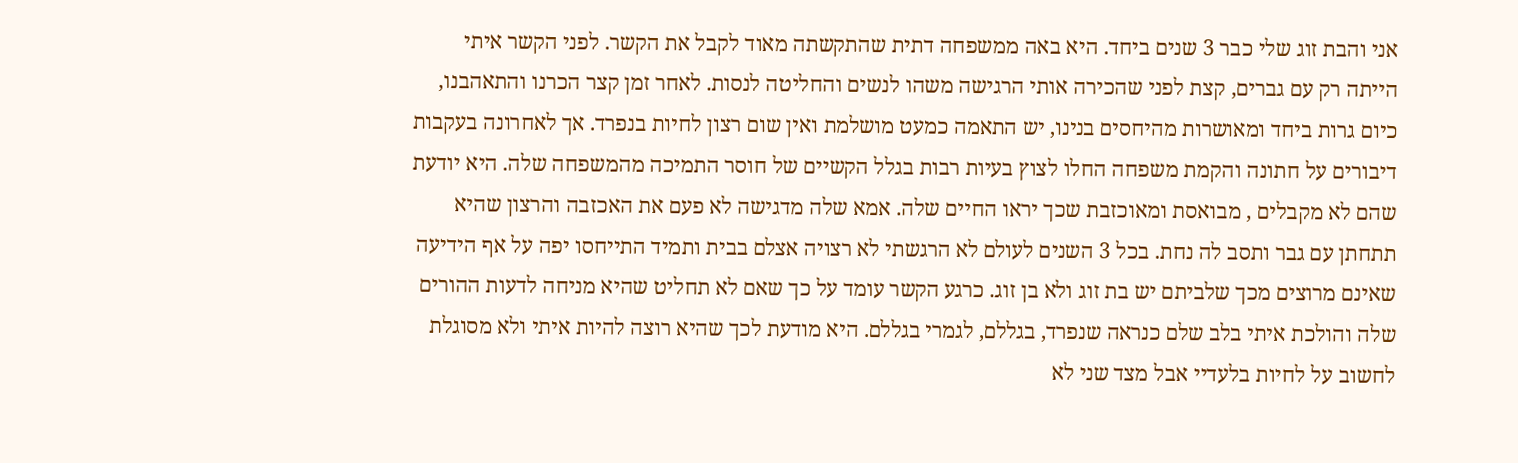אני והבת זוג שלי כבר 3 שנים ביחד. היא באה ממשפחה דתית שהתקשתה מאוד לקבל את הקשר. לפני הקשר איתי הייתה רק עם גברים, קצת לפני שהכירה אותי הרגישה משהו לנשים והחליטה לנסות. לאחר זמן קצר הכרנו והתאהבנו, כיום גרות ביחד ומאושרות מהיחסים בנינו, יש התאמה כמעט מושלמת ואין שום רצון לחיות בנפרד. אך לאחרונה בעקבות דיבורים על חתונה והקמת משפחה החלו לצוץ בעיות רבות בגלל הקשיים של חוסר התמיכה מהמשפחה שלה. היא יודעת שהם לא מקבלים , מבואסת ומאוכזבת שכך יראו החיים שלה. אמא שלה מדגישה לא פעם את האכזבה והרצון שהיא תתחתן עם גבר ותסב לה נחת. בכל 3 השנים לעולם לא הרגשתי לא רצויה אצלם בבית ותמיד התייחסו יפה על אף הידיעה שאינם מרוצים מכך שלביתם יש בת זוג ולא בן זוג. כרגע הקשר עומד על כך שאם לא תחליט שהיא מניחה לדעות ההורים שלה והולכת איתי בלב שלם כנראה שנפרד, בגללם, לגמרי בגללם. היא מודעת לכך שהיא רוצה להיות איתי ולא מסוגלת לחשוב על לחיות בלעדיי אבל מצד שני לא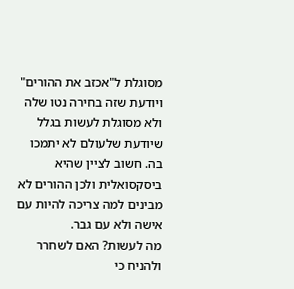מסוגלת ל"אכזב את ההורים" ויודעת שזה בחירה נטו שלה ולא מסוגלת לעשות בגלל שיודעת שלעולם לא יתמכו בה. חשוב לציין שהיא ביסקסואלית ולכן ההורים לא מבינים למה צריכה להיות עם אישה ולא עם גבר.
מה לעשות? האם לשחרר ולהניח כי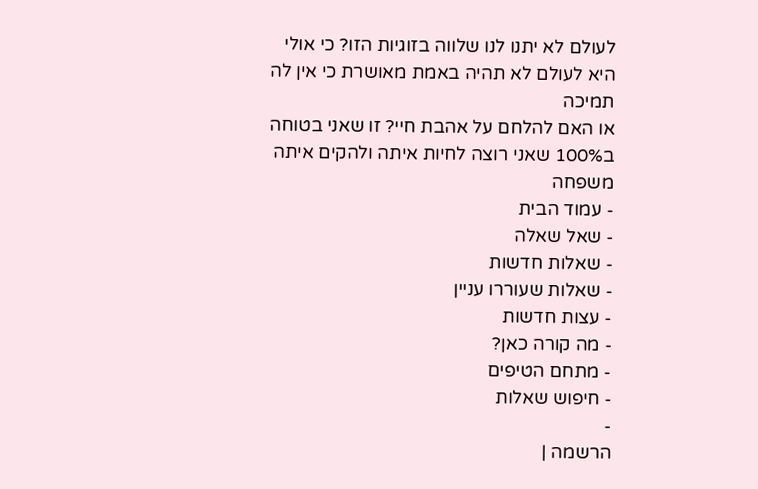לעולם לא יתנו לנו שלווה בזוגיות הזו? כי אולי היא לעולם לא תהיה באמת מאושרת כי אין לה תמיכה
או האם להלחם על אהבת חיי? זו שאני בטוחה ב100% שאני רוצה לחיות איתה ולהקים איתה משפחה
- עמוד הבית
- שאל שאלה
- שאלות חדשות
- שאלות שעוררו עניין
- עצות חדשות
- מה קורה כאן?
- מתחם הטיפים
- חיפוש שאלות
-
הרשמה |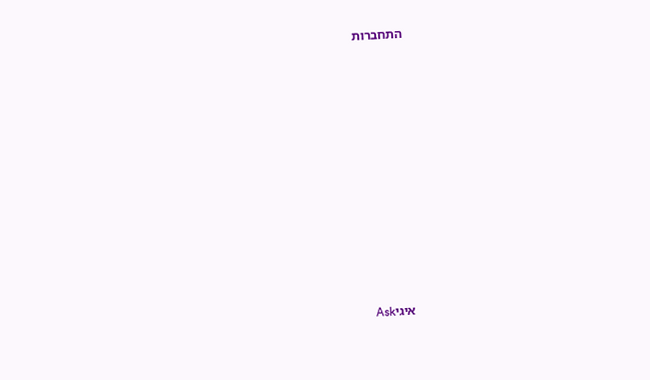התחברות




















איגיAsk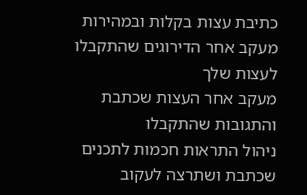כתיבת עצות בקלות ובמהירות
מעקב אחר הדירוגים שהתקבלו לעצות שלך
מעקב אחר העצות שכתבת והתגובות שהתקבלו
ניהול התראות חכמות לתכנים שכתבת ושתרצה לעקוב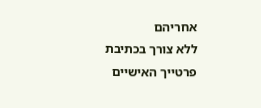אחריהם
ללא צורך בכתיבת פרטייך האישיים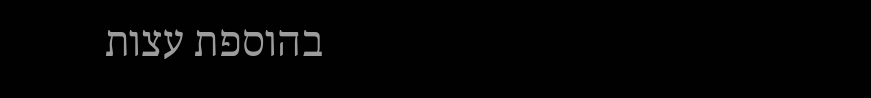בהוספת עצות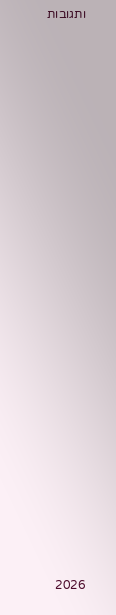ותגובות

































2026